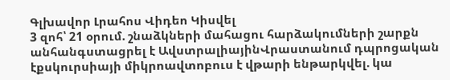Գլխավոր Լրահոս Վիդեո Կիսվել
3 զոհ՝ 21 օրում. շնաձկների մահացու հարձակումների շարքն անհանգստացրել է ԱվստրալիայինՎրաստանում դպրոցական էքսկուրսիայի միկրոավտոբուս է վթարի ենթարկվել. կա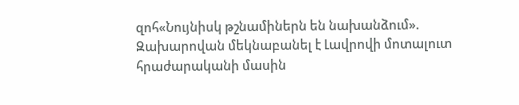զոհ«Նույնիսկ թշնամիներն են նախանձում». Զախարովան մեկնաբանել է Լավրովի մոտալուտ հրաժարականի մասին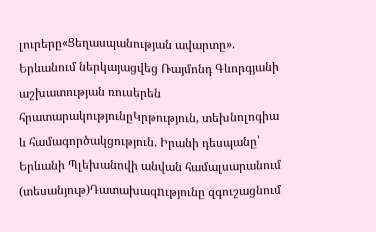լուրերը«Ցեղասպանության ավարտը». Երևանում ներկայացվեց Ռայմոնդ Գևորգյանի աշխատության ռուսերեն հրատարակությունըԿրթություն, տեխնոլոգիա և համագործակցություն. Իրանի դեսպանը՝ Երևանի Պլեխանովի անվան համալսարանում (տեսանյութ)Դատախազnւթյունը զգուշացնում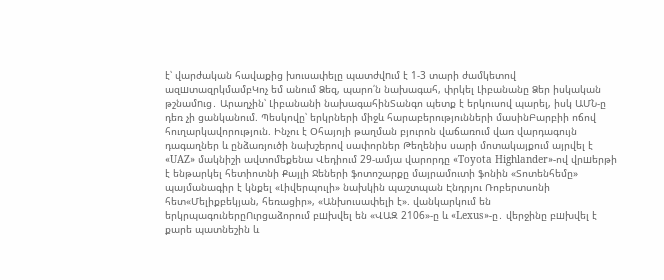է՝ վարժական հավաքից խուսափելը պատժվnւմ է 1-3 տարի ժամկետով ազшտազրկմամբԿոչ եմ անում Ձեզ, պարո՛ն նախագահ, փրկել Լիբանանը Ձեր իսկական թշնամnւց․ Արաղչին՝ Լիբանանի նախագահինՏանգո պետք է երկուսով պարել, իսկ ԱՄՆ-ը դեռ չի ցանկանում. Պեսկովը՝ երկրների միջև հարաբերությունների մասինԲարբիի ոճով հուղարկավորություն. Ինչու է Օհայոյի թաղման բյուրոն վաճառում վառ վարդագույն դագաղներ և ընձառյուծի նախշերով սափորներ Թեղենիս սարի մոտակայքում այրվել է «UAZ» մակնիշի ավտոմեքենա Վեդիում 29-ամյա վարորդը «Toyota Highlander»-ով վրшերթի է ենթարկել հետիոտնի Քայլի Ջեների ֆոտոշարքը մայրամուտի ֆոնին «Տոտենհեմը» պայմանագիր է կնքել «Լիվերպուլի» նախկին պաշտպան Էնդրյու Ռոբերտսոնի հետ«Մելիքբեկյան, հեռացիր», «Անխուսափելի է». վանկարկում են երկրպագուներըՈւրցաձորում բшխվել են «ՎԱԶ 2106»-ը և «Lexus»-ը․ վերջինը բшխվել է քարե պատնեշին և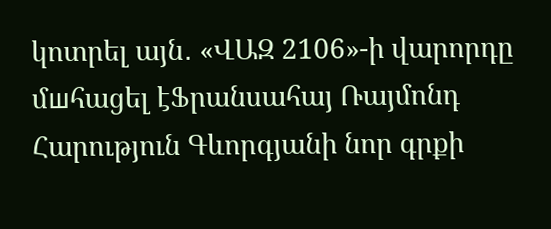կոտրել այն․ «ՎԱԶ 2106»-ի վարորդը մшհացել էՖրանսահայ Ռայմոնդ Հարություն Գևորգյանի նոր գրքի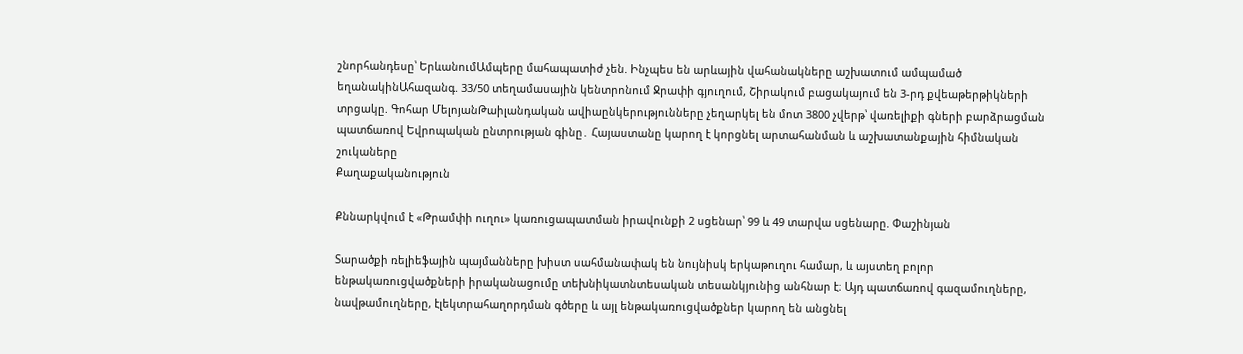շնորհանդեսը՝ ԵրևանումԱմպերը մահապատիժ չեն. Ինչպես են արևային վահանակները աշխատում ամպամած եղանակինԱհազանգ. 33/50 տեղամասային կենտրոնում Ջրափի գյուղում, Շիրակում բացակայում են 3-րդ քվեաթերթիկների տրցակը. Գոհար ՄելոյանԹաիլանդական ավիաընկերությունները չեղարկել են մոտ 3800 չվերթ՝ վառելիքի գների բարձրացման պատճառով Եվրոպական ընտրության գինը․ Հայաստանը կարող է կորցնել արտահանման և աշխատանքային հիմնական շուկաները
Քաղաքականություն

Քննարկվում է «Թրամփի ուղու» կառուցապատման իրավունքի 2 սցենար՝ 99 և 49 տարվա սցենարը. Փաշինյան

Տարածքի ռելիեֆային պայմանները խիստ սահմանափակ են նույնիսկ երկաթուղու համար, և այստեղ բոլոր ենթակառուցվածքների իրականացումը տեխնիկատնտեսական տեսանկյունից անհնար է։ Այդ պատճառով գազամուղները, նավթամուղները, էլեկտրահաղորդման գծերը և այլ ենթակառուցվածքներ կարող են անցնել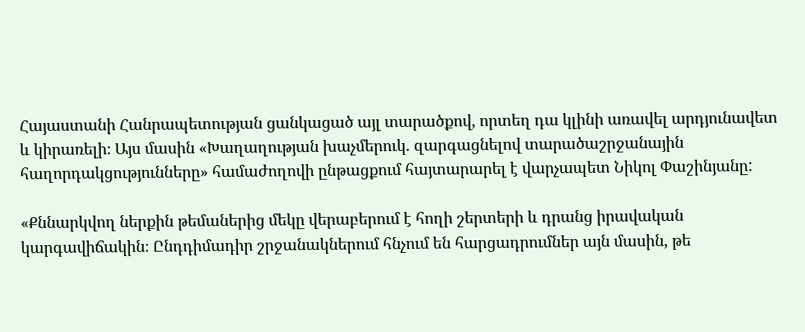Հայաստանի Հանրապետության ցանկացած այլ տարածքով, որտեղ դա կլինի առավել արդյունավետ և կիրառելի։ Այս մասին «Խաղաղության խաչմերուկ. զարգացնելով տարածաշրջանային հաղորդակցությունները» համաժողովի ընթացքում հայտարարել է վարչապետ Նիկոլ Փաշինյանը:

«Քննարկվող ներքին թեմաներից մեկը վերաբերում է հողի շերտերի և դրանց իրավական կարգավիճակին։ Ընդդիմադիր շրջանակներում հնչում են հարցադրումներ այն մասին, թե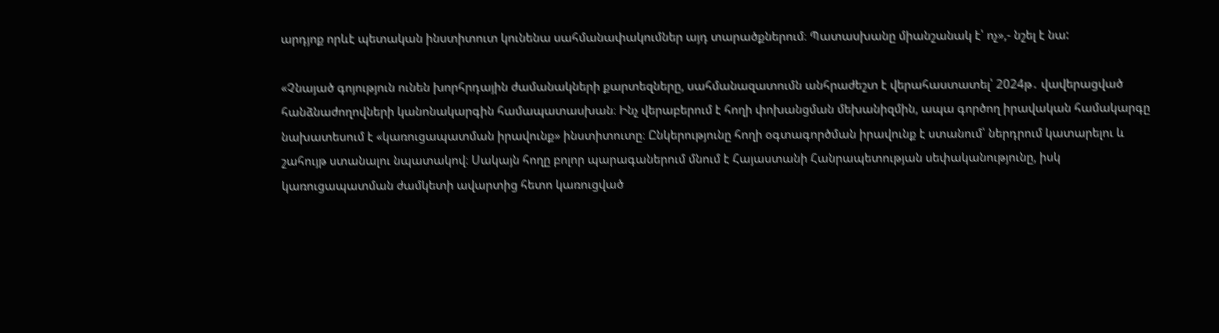արդյոք որևէ պետական ինստիտուտ կունենա սահմանափակումներ այդ տարածքներում։ Պատասխանը միանշանակ է՝ ոչ»,- նշել է նա:

«Չնայած գոյություն ունեն խորհրդային ժամանակների քարտեզները, սահմանազատումն անհրաժեշտ է վերահաստատել՝ 2024թ․ վավերացված հանձնաժողովների կանոնակարգին համապատասխան։ Ինչ վերաբերում է հողի փոխանցման մեխանիզմին, ապա գործող իրավական համակարգը նախատեսում է «կառուցապատման իրավունք» ինստիտուտը։ Ընկերությունը հողի օգտագործման իրավունք է ստանում՝ ներդրում կատարելու և շահույթ ստանալու նպատակով։ Սակայն հողը բոլոր պարագաներում մնում է Հայաստանի Հանրապետության սեփականությունը, իսկ կառուցապատման ժամկետի ավարտից հետո կառուցված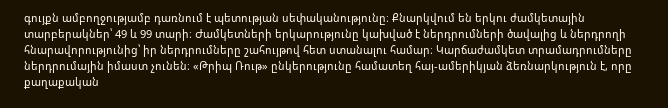գույքն ամբողջությամբ դառնում է պետության սեփականությունը։ Քնարկվում են երկու ժամկետային տարբերակներ՝ 49 և 99 տարի։ Ժամկետների երկարությունը կախված է ներդրումների ծավալից և ներդրողի հնարավորությունից՝ իր ներդրումները շահույթով հետ ստանալու համար։ Կարճաժամկետ տրամադրումները ներդրումային իմաստ չունեն։ «Թրիպ Ռութ» ընկերությունը համատեղ հայ-ամերիկյան ձեռնարկություն է, որը քաղաքական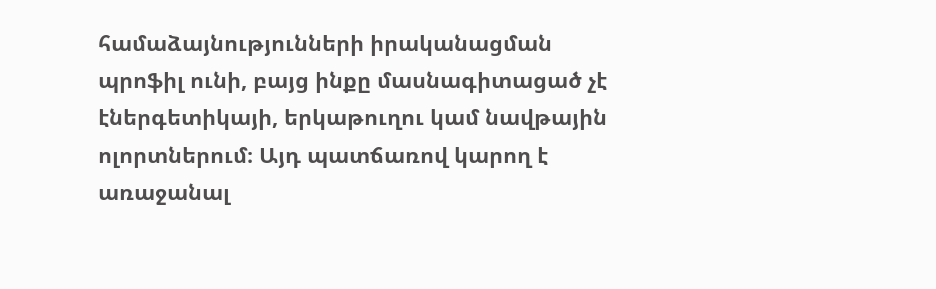համաձայնությունների իրականացման պրոֆիլ ունի, բայց ինքը մասնագիտացած չէ էներգետիկայի, երկաթուղու կամ նավթային ոլորտներում։ Այդ պատճառով կարող է առաջանալ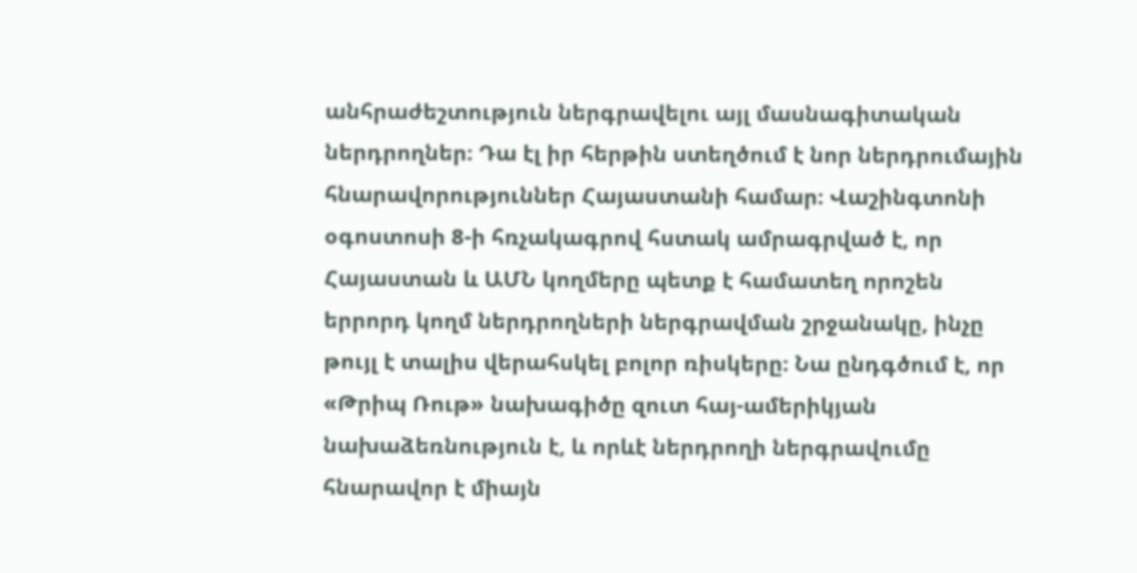անհրաժեշտություն ներգրավելու այլ մասնագիտական ներդրողներ։ Դա էլ իր հերթին ստեղծում է նոր ներդրումային հնարավորություններ Հայաստանի համար։ Վաշինգտոնի օգոստոսի 8-ի հռչակագրով հստակ ամրագրված է, որ Հայաստան և ԱՄՆ կողմերը պետք է համատեղ որոշեն երրորդ կողմ ներդրողների ներգրավման շրջանակը, ինչը թույլ է տալիս վերահսկել բոլոր ռիսկերը։ Նա ընդգծում է, որ «Թրիպ Ռութ» նախագիծը զուտ հայ-ամերիկյան նախաձեռնություն է, և որևէ ներդրողի ներգրավումը հնարավոր է միայն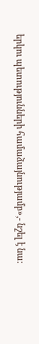երկու պետությունների համաձայնությամբ»,- նշել է նա: